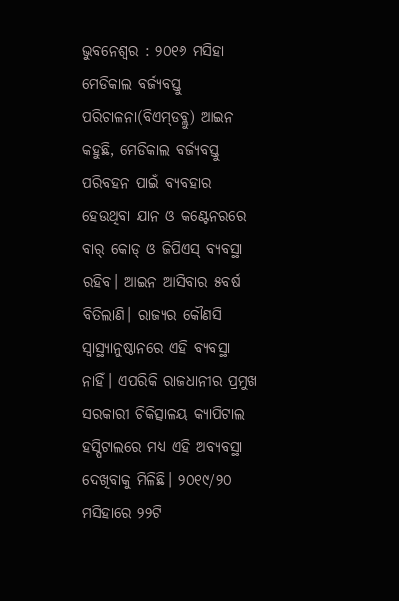ଭୁବନେଶ୍ବର : ୨୦୧୬ ମସିହା ମେଡିକାଲ ବର୍ଜ୍ୟବସ୍ତୁ ପରିଚାଳନା(ବିଏମ୍‌ଡବ୍ଲୁ) ଆଇନ କହୁଛି, ମେଡିକାଲ ବର୍ଜ୍ୟବସ୍ତୁ ପରିବହନ ପାଇଁ ବ୍ୟବହାର ହେଉଥିବା ଯାନ ଓ କଣ୍ଟେନରରେ ବାର୍ କୋଡ୍ ଓ ଜିପିଏସ୍ ବ୍ୟବସ୍ଥା ରହିବ। ଆଇନ ଆସିବାର ୫ବର୍ଷ ବିତିଲାଣି। ରାଜ୍ୟର କୌଣସି ସ୍ବାସ୍ଥ୍ୟାନୁଷ୍ଠାନରେ ଏହି ବ୍ୟବସ୍ଥା ନାହିଁ। ଏପରିକି ରାଜଧାନୀର ପ୍ରମୁଖ ସରକାରୀ ଚିକିତ୍ସାଳୟ କ୍ୟାପିଟାଲ ହସ୍ପିଟାଲରେ ମଧ୍ୟ ଏହି ଅବ୍ୟବସ୍ଥା ଦେଖିବାକୁ ମିଳିଛି। ୨୦୧୯/୨୦ ମସିହାରେ ୨୨ଟି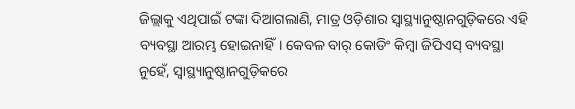ଜିଲ୍ଲାକୁ ଏଥିପାଇଁ ଟଙ୍କା ଦିଆଗଲାଣି, ମାତ୍ର ଓଡ଼ିଶାର ସ୍ବାସ୍ଥ୍ୟାନୁଷ୍ଠାନଗୁଡ଼ିକରେ ଏହି ବ୍ୟବସ୍ଥା ଆରମ୍ଭ ହୋଇନାହିଁ। କେବଳ ବାର୍ କୋଡିଂ କିମ୍ବା ଜିପିଏସ୍ ବ୍ୟବସ୍ଥା ନୁହେଁ, ସ୍ବାସ୍ଥ୍ୟାନୁଷ୍ଠାନଗୁଡ଼ିକରେ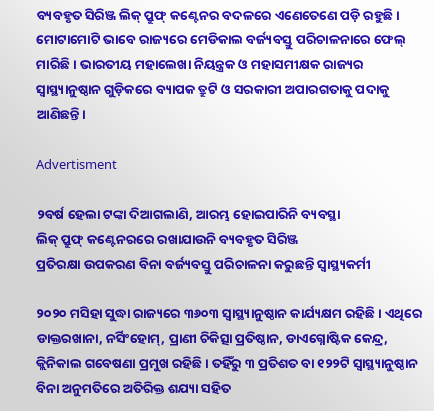ବ୍ୟବହୃତ ସିରିଞ୍ଜ ଲିକ୍ ପ୍ରୁଫ୍ କଣ୍ଟେନର ବଦଳରେ ଏଣେତେଣେ ପଡ଼ି ରହୁଛି। ମୋଟାମୋଟି ଭାବେ ରାଜ୍ୟରେ ମେଡିକାଲ ବର୍ଜ୍ୟବସ୍ତୁ ପରିଚାଳନାରେ ଫେଲ୍‌ ମାରିଛି। ଭାରତୀୟ ମହାଲେଖା ନିୟନ୍ତ୍ରକ ଓ ମହାସମୀକ୍ଷକ ରାଜ୍ୟର ସ୍ବାସ୍ଥ୍ୟାନୁଷ୍ଠାନ ଗୁଡ଼ିକରେ ବ୍ୟାପକ ତ୍ରୁଟି ଓ ସରକାରୀ ଅପାରଗତାକୁ ପଦାକୁ ଆଣିଛନ୍ତି।

Advertisment

୨ବର୍ଷ ହେଲା ଟଙ୍କା ଦିଆଗଲାଣି, ଆରମ୍ଭ ହୋଇପାରିନି ବ୍ୟବସ୍ଥା
ଲିକ୍ ପ୍ରୁଫ୍ କଣ୍ଟେନରରେ ରଖାଯାଉନି ବ୍ୟବହୃତ ସିରିଞ୍ଜ
ପ୍ରତିରକ୍ଷା ଉପକରଣ ବିନା ବର୍ଜ୍ୟବସ୍ତୁ ପରିଚାଳନା କରୁଛନ୍ତି ସ୍ବାସ୍ଥ୍ୟକର୍ମୀ

୨୦୨୦ ମସିହା ସୁଦ୍ଧା ରାଜ୍ୟରେ ୩୬୦୩ ସ୍ବାସ୍ଥ୍ୟାନୁଷ୍ଠାନ କାର୍ଯ୍ୟକ୍ଷମ ରହିଛି। ଏଥିରେ ଡାକ୍ତରଖାନା, ନର୍ସିଂହୋମ୍, ପ୍ରାଣୀ ଚିକିତ୍ସା ପ୍ରତିଷ୍ଠାନ, ଡାଏଗ୍ନୋଷ୍ଟିକ କେନ୍ଦ୍ର, କ୍ଲିନିକାଲ ଗବେଷଣା ପ୍ରମୁଖ ରହିଛି। ତହିଁରୁ ୩ ପ୍ରତିଶତ ବା ୧୨୨ଟି ସ୍ବାସ୍ଥ୍ୟାନୁଷ୍ଠାନ ବିନା ଅନୁମତିରେ ଅତିରିକ୍ତ ଶଯ୍ୟା ସହିତ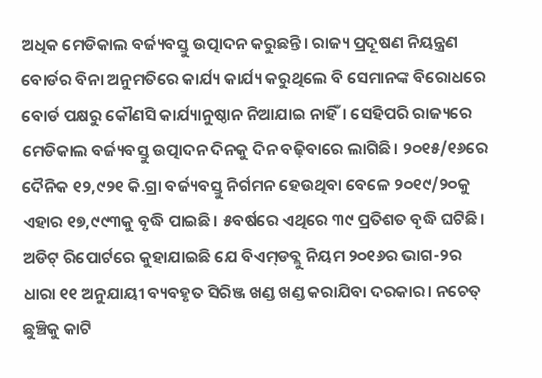ଅଧିକ ମେଡିକାଲ ବର୍ଜ୍ୟବସ୍ତୁ ଉତ୍ପାଦନ କରୁଛନ୍ତି। ରାଜ୍ୟ ପ୍ରଦୂଷଣ ନିୟନ୍ତ୍ରଣ ବୋର୍ଡର ବିନା ଅନୁମତିରେ କାର୍ଯ୍ୟ କାର୍ଯ୍ୟ କରୁଥିଲେ ବି ସେମାନଙ୍କ ବିରୋଧରେ ବୋର୍ଡ ପକ୍ଷରୁ କୌଣସି କାର୍ଯ୍ୟାନୁଷ୍ଠାନ ନିଆଯାଇ ନାହିଁ। ସେହିପରି ରାଜ୍ୟରେ ମେଡିକାଲ ବର୍ଜ୍ୟବସ୍ତୁ ଉତ୍ପାଦନ ଦିନକୁ ଦିନ ବଢ଼ିବାରେ ଲାଗିଛି। ୨୦୧୫/୧୬ରେ ଦୈନିକ ୧୨,୯୨୧ କି.ଗ୍ରା ବର୍ଜ୍ୟବସ୍ତୁ ନିର୍ଗମନ ହେଉଥିବା ବେଳେ ୨୦୧୯/୨୦କୁ ଏହାର ୧୭,୯୯୩କୁ ବୃଦ୍ଧି ପାଇଛି। ୫ବର୍ଷରେ ଏଥିରେ ୩୯ ପ୍ରତିଶତ ବୃଦ୍ଧି ଘଟିଛି। ଅଡିଟ୍‌ ରିପୋର୍ଟରେ କୁହାଯାଇଛି ଯେ ବିଏମ୍‌ଡବ୍ଲୁ ନିୟମ ୨୦୧୬ର ଭାଗ-୨ର ଧାରା ୧୧ ଅନୁଯାୟୀ ବ୍ୟବହୃତ ସିରିଞ୍ଜ ଖଣ୍ଡ ଖଣ୍ଡ କରାଯିବା ଦରକାର। ନଚେତ୍ ଛୁଞ୍ଚିକୁ କାଟି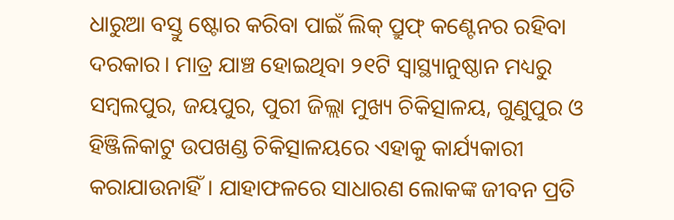ଧାରୁଆ ବସ୍ତୁ ଷ୍ଟୋର କରିବା ପାଇଁ ଲିକ୍ ପ୍ରୁଫ୍ କଣ୍ଟେନର ରହିବା ଦରକାର। ମାତ୍ର ଯାଞ୍ଚ ହୋଇଥିବା ୨୧ଟି ସ୍ବାସ୍ଥ୍ୟାନୁଷ୍ଠାନ ମଧ୍ୟରୁ ସମ୍ବଲପୁର, ଜୟପୁର, ପୁରୀ ଜିଲ୍ଲା ମୁଖ୍ୟ ଚିକିତ୍ସାଳୟ, ଗୁଣୁପୁର ଓ ହିଞ୍ଜିଳିକାଟୁ ଉପଖଣ୍ଡ ଚିକିତ୍ସାଳୟରେ ଏହାକୁ କାର୍ଯ୍ୟକାରୀ କରାଯାଉନାହିଁ। ଯାହାଫଳରେ ସାଧାରଣ ଲୋକଙ୍କ ଜୀବନ ପ୍ରତି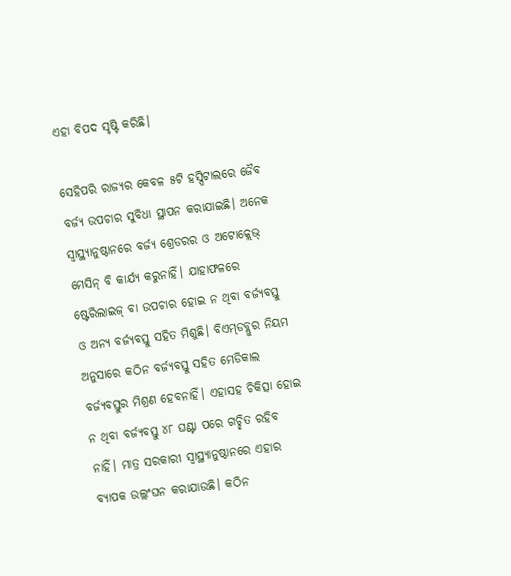ଏହା ବିପଦ ସୃଷ୍ଟି କରିଛି।

ସେହିପରି ରାଜ୍ୟର କେବଳ ୫ଟି ହସ୍ପିଟାଲରେ ଜୈବ ବର୍ଜ୍ୟ ଉପଚାର ସୁବିଧା ସ୍ଥାପନ କରାଯାଇଛି। ଅନେକ ସ୍ବାସ୍ଥ୍ୟାନୁଷ୍ଠାନରେ ବର୍ଜ୍ୟ ଶ୍ରେଡରର ଓ ଅଟୋକ୍ଲେଭ୍ ମେସିନ୍ ବି କାର୍ଯ୍ୟ କରୁନାହିଁ। ଯାହାଫଳରେ ଷ୍ଟେରିଲାଇଜ୍ ବା ଉପଚାର ହୋଇ ନ ଥିବା ବର୍ଜ୍ୟବସ୍ତୁ ଓ ଅନ୍ୟ ବର୍ଜ୍ୟବସ୍ତୁ ସହିତ ମିଶୁଛି। ବିଏମ୍‌ଡବ୍ଲୁର ନିୟମ ଅନୁସାରେ କଠିନ ବର୍ଜ୍ୟବସ୍ତୁ ସହିତ ମେଡିକାଲ ବର୍ଜ୍ୟବସ୍ତୁର ମିଶ୍ରଣ ହେବନାହିଁ। ଏହାସହ ଚିକିତ୍ସା ହୋଇ ନ ଥିବା ବର୍ଜ୍ୟବସ୍ତୁ ୪୮ ଘଣ୍ଟା ପରେ ଗଚ୍ଛିତ ରହିବ ନାହିଁ। ମାତ୍ର ସରକାରୀ ସ୍ବାସ୍ଥ୍ୟାନୁଷ୍ଠାନରେ ଏହାର ବ୍ୟାପକ ଉଲ୍ଲଂଘନ କରାଯାଉଛି। କଠିନ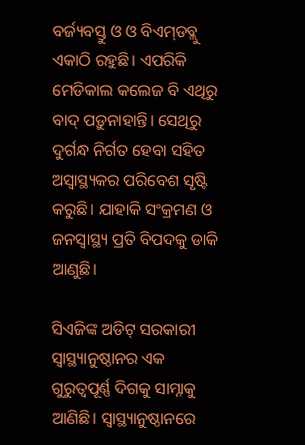ବର୍ଜ୍ୟବସ୍ତୁ ଓ ଓ ବିଏମ୍‌ଡବ୍ଲୁ ଏକାଠି ରହୁଛି। ଏପରିକି ମେଡିକାଲ କଲେଜ ବି ଏଥିରୁ ବାଦ୍ ପଡ଼ୁନାହାନ୍ତି। ସେଥିରୁ ଦୁର୍ଗନ୍ଧ ନିର୍ଗତ ହେବା ସହିତ ଅସ୍ବାସ୍ଥ୍ୟକର ପରିବେଶ ସୃଷ୍ଟି କରୁଛି। ଯାହାକି ସଂକ୍ରମଣ ଓ ଜନସ୍ବାସ୍ଥ୍ୟ ପ୍ରତି ବିପଦକୁ ଡାକି ଆଣୁଛି।

ସିଏଜିଙ୍କ ଅଡିଟ୍‌ ସରକାରୀ ସ୍ବାସ୍ଥ୍ୟାନୁଷ୍ଠାନର ଏକ ଗୁରୁତ୍ବପୂର୍ଣ୍ଣ ଦିଗକୁ ସାମ୍ନାକୁ ଆଣିଛି। ‌ସ୍ବାସ୍ଥ୍ୟାନୁଷ୍ଠାନରେ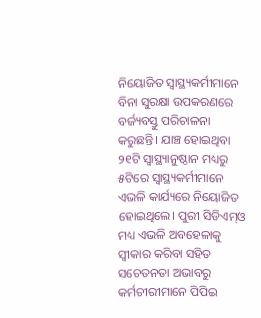ନିୟୋଜିତ ସ୍ବାସ୍ଥ୍ୟକର୍ମୀମାନେ ବିନା ସୁରକ୍ଷା ଉପକରଣରେ ବର୍ଜ୍ୟବସ୍ତୁ ପରିଚାଳନା କରୁଛନ୍ତି। ଯାଞ୍ଚ ହୋଇଥିବା ୨୧ଟି ସ୍ବାସ୍ଥ୍ୟାନୁଷ୍ଠାନ ମଧ୍ୟରୁ ୫ଟିରେ ସ୍ବାସ୍ଥ୍ୟକର୍ମୀମାନେ ଏଭଳି କାର୍ଯ୍ୟରେ ନିୟୋଜିତ ହୋଇଥିଲେ। ପୁରୀ ସିଡିଏମ୍‌ଓ ମଧ୍ୟ ଏଭଳି ଅବହେଳାକୁ ସ୍ବୀକାର କରିବା ସହିତ ସଚେତନତା ଅଭାବରୁ କର୍ମଚୀରୀମାନେ ପିପିଇ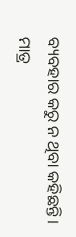ବ୍ୟବହାର କରୁ ନ ଥିବା କହିଛନ୍ତି। ମାତ୍ର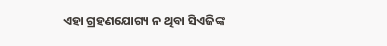ଏହା ଗ୍ରହଣଯୋଗ୍ୟ ନ ଥିବା ସିଏଜିଙ୍କ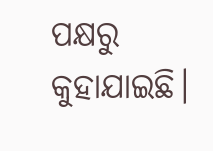ପକ୍ଷରୁ କୁହାଯାଇଛି।